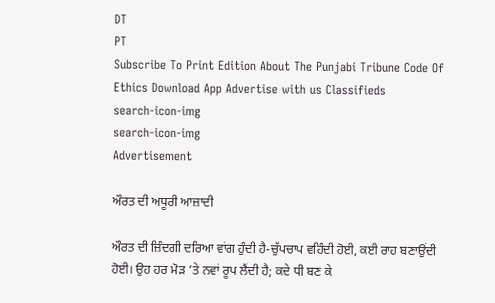DT
PT
Subscribe To Print Edition About The Punjabi Tribune Code Of Ethics Download App Advertise with us Classifieds
search-icon-img
search-icon-img
Advertisement

ਔਰਤ ਦੀ ਅਧੂਰੀ ਆਜ਼ਾਦੀ

ਔਰਤ ਦੀ ਜ਼ਿੰਦਗੀ ਦਰਿਆ ਵਾਂਗ ਹੁੰਦੀ ਹੈ-ਚੁੱਪਚਾਪ ਵਹਿੰਦੀ ਹੋਈ, ਕਈ ਰਾਹ ਬਣਾਉਂਦੀ ਹੋਈ। ਉਹ ਹਰ ਮੋੜ ’ਤੇ ਨਵਾਂ ਰੂਪ ਲੈਂਦੀ ਹੈ; ਕਦੇ ਧੀ ਬਣ ਕੇ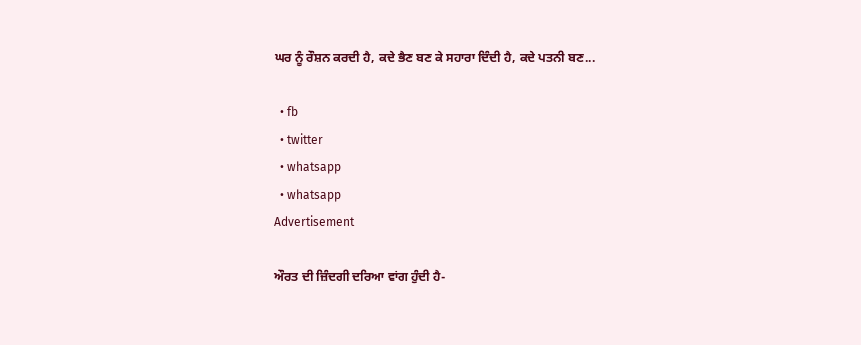ਘਰ ਨੂੰ ਰੌਸ਼ਨ ਕਰਦੀ ਹੈ, ਕਦੇ ਭੈਣ ਬਣ ਕੇ ਸਹਾਰਾ ਦਿੰਦੀ ਹੈ, ਕਦੇ ਪਤਨੀ ਬਣ...

  • fb
  • twitter
  • whatsapp
  • whatsapp
Advertisement

ਔਰਤ ਦੀ ਜ਼ਿੰਦਗੀ ਦਰਿਆ ਵਾਂਗ ਹੁੰਦੀ ਹੈ-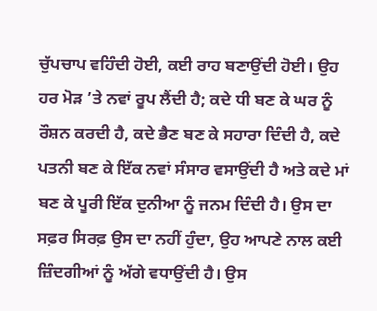ਚੁੱਪਚਾਪ ਵਹਿੰਦੀ ਹੋਈ, ਕਈ ਰਾਹ ਬਣਾਉਂਦੀ ਹੋਈ। ਉਹ ਹਰ ਮੋੜ ’ਤੇ ਨਵਾਂ ਰੂਪ ਲੈਂਦੀ ਹੈ; ਕਦੇ ਧੀ ਬਣ ਕੇ ਘਰ ਨੂੰ ਰੌਸ਼ਨ ਕਰਦੀ ਹੈ, ਕਦੇ ਭੈਣ ਬਣ ਕੇ ਸਹਾਰਾ ਦਿੰਦੀ ਹੈ, ਕਦੇ ਪਤਨੀ ਬਣ ਕੇ ਇੱਕ ਨਵਾਂ ਸੰਸਾਰ ਵਸਾਉਂਦੀ ਹੈ ਅਤੇ ਕਦੇ ਮਾਂ ਬਣ ਕੇ ਪੂਰੀ ਇੱਕ ਦੁਨੀਆ ਨੂੰ ਜਨਮ ਦਿੰਦੀ ਹੈ। ਉਸ ਦਾ ਸਫ਼ਰ ਸਿਰਫ਼ ਉਸ ਦਾ ਨਹੀਂ ਹੁੰਦਾ, ਉਹ ਆਪਣੇ ਨਾਲ ਕਈ ਜ਼ਿੰਦਗੀਆਂ ਨੂੰ ਅੱਗੇ ਵਧਾਉਂਦੀ ਹੈ। ਉਸ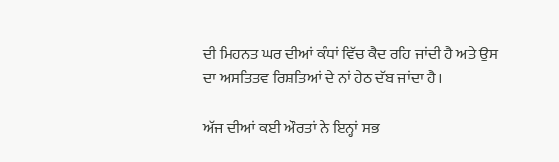ਦੀ ਮਿਹਨਤ ਘਰ ਦੀਆਂ ਕੰਧਾਂ ਵਿੱਚ ਕੈਦ ਰਹਿ ਜਾਂਦੀ ਹੈ ਅਤੇ ਉਸ ਦਾ ਅਸਤਿਤਵ ਰਿਸ਼ਤਿਆਂ ਦੇ ਨਾਂ ਹੇਠ ਦੱਬ ਜਾਂਦਾ ਹੈ।

ਅੱਜ ਦੀਆਂ ਕਈ ਔਰਤਾਂ ਨੇ ਇਨ੍ਹਾਂ ਸਭ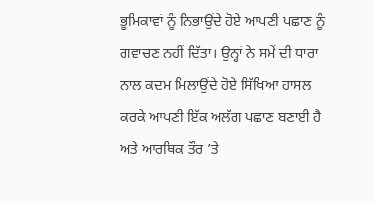ਭੂਮਿਕਾਵਾਂ ਨੂੰ ਨਿਭਾਉਂਦੇ ਹੋਏ ਆਪਣੀ ਪਛਾਣ ਨੂੰ ਗਵਾਚਣ ਨਹੀਂ ਦਿੱਤਾ। ਉਨ੍ਹਾਂ ਨੇ ਸਮੇਂ ਦੀ ਧਾਰਾ ਨਾਲ ਕਦਮ ਮਿਲਾਉਂਦੇ ਹੋਏ ਸਿੱਖਿਆ ਹਾਸਲ ਕਰਕੇ ਆਪਣੀ ਇੱਕ ਅਲੱਗ ਪਛਾਣ ਬਣਾਈ ਹੈ ਅਤੇ ਆਰਥਿਕ ਤੌਰ ’ਤੇ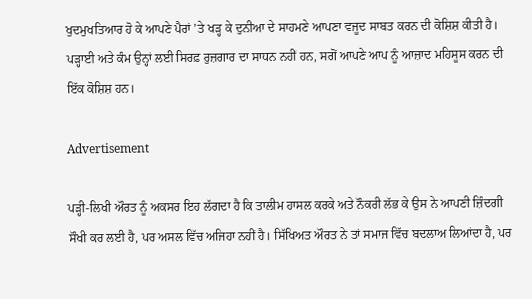ਖੁਦਮੁਖਤਿਆਰ ਹੋ ਕੇ ਆਪਣੇ ਪੈਰਾਂ ’ਤੇ ਖੜ੍ਹ ਕੇ ਦੁਨੀਆ ਦੇ ਸਾਹਮਣੇ ਆਪਣਾ ਵਜੂਦ ਸਾਬਤ ਕਰਨ ਦੀ ਕੋਸ਼ਿਸ਼ ਕੀਤੀ ਹੈ। ਪੜ੍ਹਾਈ ਅਤੇ ਕੰਮ ਉਨ੍ਹਾਂ ਲਈ ਸਿਰਫ਼ ਰੁਜ਼ਗਾਰ ਦਾ ਸਾਧਨ ਨਹੀਂ ਹਨ, ਸਗੋਂ ਆਪਣੇ ਆਪ ਨੂੰ ਆਜ਼ਾਦ ਮਹਿਸੂਸ ਕਰਨ ਦੀ ਇੱਕ ਕੋਸ਼ਿਸ਼ ਹਨ।

Advertisement

ਪੜ੍ਹੀ-ਲਿਖੀ ਔਰਤ ਨੂੰ ਅਕਸਰ ਇਹ ਲੱਗਦਾ ਹੈ ਕਿ ਤਾਲੀਮ ਹਾਸਲ ਕਰਕੇ ਅਤੇ ਨੌਕਰੀ ਲੱਭ ਕੇ ਉਸ ਨੇ ਆਪਣੀ ਜ਼ਿੰਦਗੀ ਸੌਖੀ ਕਰ ਲਈ ਹੈ, ਪਰ ਅਸਲ ਵਿੱਚ ਅਜਿਹਾ ਨਹੀਂ ਹੈ। ਸਿੱਖਿਅਤ ਔਰਤ ਨੇ ਤਾਂ ਸਮਾਜ ਵਿੱਚ ਬਦਲਾਅ ਲਿਆਂਦਾ ਹੈ, ਪਰ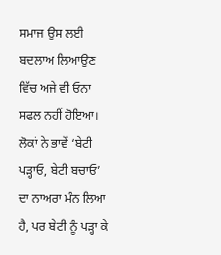ਸਮਾਜ ਉਸ ਲਈ ਬਦਲਾਅ ਲਿਆਉਣ ਵਿੱਚ ਅਜੇ ਵੀ ਓਨਾ ਸਫਲ ਨਹੀਂ ਹੋਇਆ। ਲੋਕਾਂ ਨੇ ਭਾਵੇਂ ‘ਬੇਟੀ ਪੜ੍ਹਾਓ, ਬੇਟੀ ਬਚਾਓ’ ਦਾ ਨਾਅਰਾ ਮੰਨ ਲਿਆ ਹੈ, ਪਰ ਬੇਟੀ ਨੂੰ ਪੜ੍ਹਾ ਕੇ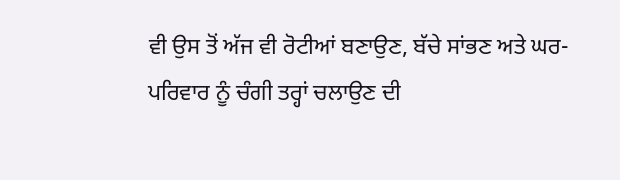ਵੀ ਉਸ ਤੋਂ ਅੱਜ ਵੀ ਰੋਟੀਆਂ ਬਣਾਉਣ, ਬੱਚੇ ਸਾਂਭਣ ਅਤੇ ਘਰ-ਪਰਿਵਾਰ ਨੂੰ ਚੰਗੀ ਤਰ੍ਹਾਂ ਚਲਾਉਣ ਦੀ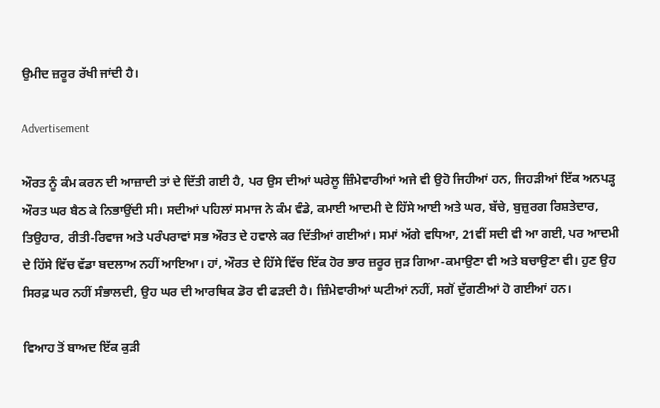ਉਮੀਦ ਜ਼ਰੂਰ ਰੱਖੀ ਜਾਂਦੀ ਹੈ।

Advertisement

ਔਰਤ ਨੂੰ ਕੰਮ ਕਰਨ ਦੀ ਆਜ਼ਾਦੀ ਤਾਂ ਦੇ ਦਿੱਤੀ ਗਈ ਹੈ, ਪਰ ਉਸ ਦੀਆਂ ਘਰੇਲੂ ਜ਼ਿੰਮੇਵਾਰੀਆਂ ਅਜੇ ਵੀ ਉਹੋ ਜਿਹੀਆਂ ਹਨ, ਜਿਹੜੀਆਂ ਇੱਕ ਅਨਪੜ੍ਹ ਔਰਤ ਘਰ ਬੈਠ ਕੇ ਨਿਭਾਉਂਦੀ ਸੀ। ਸਦੀਆਂ ਪਹਿਲਾਂ ਸਮਾਜ ਨੇ ਕੰਮ ਵੰਡੇ, ਕਮਾਈ ਆਦਮੀ ਦੇ ਹਿੱਸੇ ਆਈ ਅਤੇ ਘਰ, ਬੱਚੇ, ਬੁਜ਼ੁਰਗ ਰਿਸ਼ਤੇਦਾਰ, ਤਿਉਹਾਰ, ਰੀਤੀ-ਰਿਵਾਜ ਅਤੇ ਪਰੰਪਰਾਵਾਂ ਸਭ ਔਰਤ ਦੇ ਹਵਾਲੇ ਕਰ ਦਿੱਤੀਆਂ ਗਈਆਂ। ਸਮਾਂ ਅੱਗੇ ਵਧਿਆ, 21ਵੀਂ ਸਦੀ ਵੀ ਆ ਗਈ, ਪਰ ਆਦਮੀ ਦੇ ਹਿੱਸੇ ਵਿੱਚ ਵੱਡਾ ਬਦਲਾਅ ਨਹੀਂ ਆਇਆ। ਹਾਂ, ਔਰਤ ਦੇ ਹਿੱਸੇ ਵਿੱਚ ਇੱਕ ਹੋਰ ਭਾਰ ਜ਼ਰੂਰ ਜੁੜ ਗਿਆ-ਕਮਾਉਣਾ ਵੀ ਅਤੇ ਬਚਾਉਣਾ ਵੀ। ਹੁਣ ਉਹ ਸਿਰਫ਼ ਘਰ ਨਹੀਂ ਸੰਭਾਲਦੀ, ਉਹ ਘਰ ਦੀ ਆਰਥਿਕ ਡੋਰ ਵੀ ਫੜਦੀ ਹੈ। ਜ਼ਿੰਮੇਵਾਰੀਆਂ ਘਟੀਆਂ ਨਹੀਂ, ਸਗੋਂ ਦੁੱਗਣੀਆਂ ਹੋ ਗਈਆਂ ਹਨ।

ਵਿਆਹ ਤੋਂ ਬਾਅਦ ਇੱਕ ਕੁੜੀ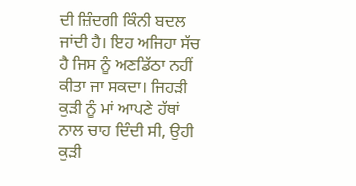ਦੀ ਜ਼ਿੰਦਗੀ ਕਿੰਨੀ ਬਦਲ ਜਾਂਦੀ ਹੈ। ਇਹ ਅਜਿਹਾ ਸੱਚ ਹੈ ਜਿਸ ਨੂੰ ਅਣਡਿੱਠਾ ਨਹੀਂ ਕੀਤਾ ਜਾ ਸਕਦਾ। ਜਿਹੜੀ ਕੁੜੀ ਨੂੰ ਮਾਂ ਆਪਣੇ ਹੱਥਾਂ ਨਾਲ ਚਾਹ ਦਿੰਦੀ ਸੀ, ਉਹੀ ਕੁੜੀ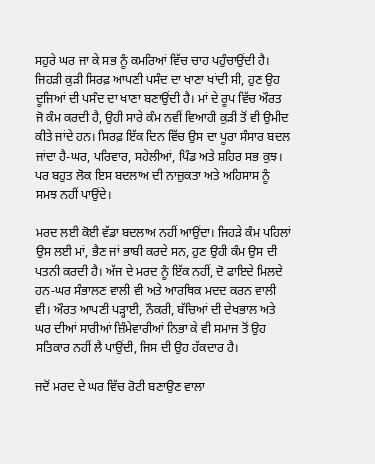ਸਹੁਰੇ ਘਰ ਜਾ ਕੇ ਸਭ ਨੂੰ ਕਮਰਿਆਂ ਵਿੱਚ ਚਾਹ ਪਹੁੰਚਾਉਂਦੀ ਹੈ। ਜਿਹੜੀ ਕੁੜੀ ਸਿਰਫ਼ ਆਪਣੀ ਪਸੰਦ ਦਾ ਖਾਣਾ ਖਾਂਦੀ ਸੀ, ਹੁਣ ਉਹ ਦੂਜਿਆਂ ਦੀ ਪਸੰਦ ਦਾ ਖਾਣਾ ਬਣਾਉਂਦੀ ਹੈ। ਮਾਂ ਦੇ ਰੂਪ ਵਿੱਚ ਔਰਤ ਜੋ ਕੰਮ ਕਰਦੀ ਹੈ, ਉਹੀ ਸਾਰੇ ਕੰਮ ਨਵੀਂ ਵਿਆਹੀ ਕੁੜੀ ਤੋਂ ਵੀ ਉਮੀਦ ਕੀਤੇ ਜਾਂਦੇ ਹਨ। ਸਿਰਫ਼ ਇੱਕ ਦਿਨ ਵਿੱਚ ਉਸ ਦਾ ਪੂਰਾ ਸੰਸਾਰ ਬਦਲ ਜਾਂਦਾ ਹੈ-ਘਰ, ਪਰਿਵਾਰ, ਸਹੇਲੀਆਂ, ਪਿੰਡ ਅਤੇ ਸ਼ਹਿਰ ਸਭ ਕੁਝ। ਪਰ ਬਹੁਤ ਲੋਕ ਇਸ ਬਦਲਾਅ ਦੀ ਨਾਜ਼ੁਕਤਾ ਅਤੇ ਅਹਿਸਾਸ ਨੂੰ ਸਮਝ ਨਹੀਂ ਪਾਉਂਦੇ।

ਮਰਦ ਲਈ ਕੋਈ ਵੱਡਾ ਬਦਲਾਅ ਨਹੀਂ ਆਉਂਦਾ। ਜਿਹੜੇ ਕੰਮ ਪਹਿਲਾਂ ਉਸ ਲਈ ਮਾਂ, ਭੈਣ ਜਾਂ ਭਾਬੀ ਕਰਦੇ ਸਨ, ਹੁਣ ਉਹੀ ਕੰਮ ਉਸ ਦੀ ਪਤਨੀ ਕਰਦੀ ਹੈ। ਅੱਜ ਦੇ ਮਰਦ ਨੂੰ ਇੱਕ ਨਹੀਂ, ਦੋ ਫਾਇਦੇ ਮਿਲਦੇ ਹਨ-ਘਰ ਸੰਭਾਲਣ ਵਾਲੀ ਵੀ ਅਤੇ ਆਰਥਿਕ ਮਦਦ ਕਰਨ ਵਾਲੀ ਵੀ। ਔਰਤ ਆਪਣੀ ਪੜ੍ਹਾਈ, ਨੌਕਰੀ, ਬੱਚਿਆਂ ਦੀ ਦੇਖਭਾਲ ਅਤੇ ਘਰ ਦੀਆਂ ਸਾਰੀਆਂ ਜ਼ਿੰਮੇਵਾਰੀਆਂ ਨਿਭਾ ਕੇ ਵੀ ਸਮਾਜ ਤੋਂ ਉਹ ਸਤਿਕਾਰ ਨਹੀਂ ਲੈ ਪਾਉਂਦੀ, ਜਿਸ ਦੀ ਉਹ ਹੱਕਦਾਰ ਹੈ।

ਜਦੋਂ ਮਰਦ ਦੇ ਘਰ ਵਿੱਚ ਰੋਟੀ ਬਣਾਉਣ ਵਾਲਾ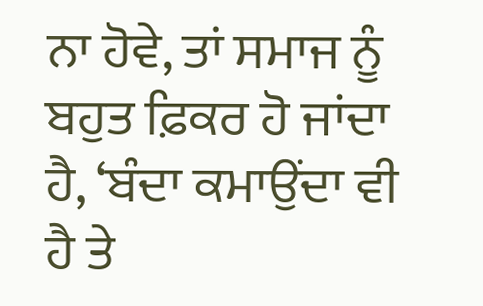ਨਾ ਹੋਵੇ, ਤਾਂ ਸਮਾਜ ਨੂੰ ਬਹੁਤ ਫ਼ਿਕਰ ਹੋ ਜਾਂਦਾ ਹੈ, ‘ਬੰਦਾ ਕਮਾਉਂਦਾ ਵੀ ਹੈ ਤੇ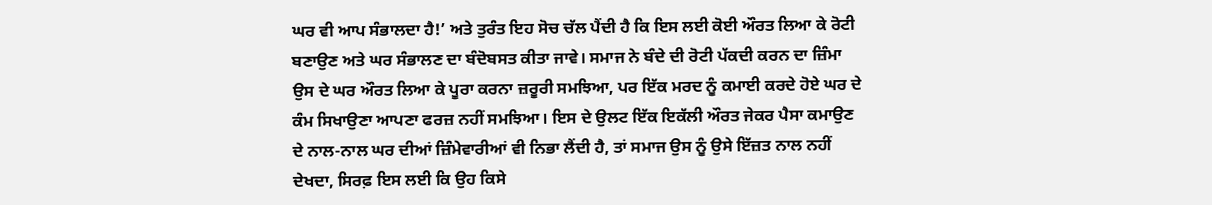ਘਰ ਵੀ ਆਪ ਸੰਭਾਲਦਾ ਹੈ!’ ਅਤੇ ਤੁਰੰਤ ਇਹ ਸੋਚ ਚੱਲ ਪੈਂਦੀ ਹੈ ਕਿ ਇਸ ਲਈ ਕੋਈ ਔਰਤ ਲਿਆ ਕੇ ਰੋਟੀ ਬਣਾਉਣ ਅਤੇ ਘਰ ਸੰਭਾਲਣ ਦਾ ਬੰਦੋਬਸਤ ਕੀਤਾ ਜਾਵੇ। ਸਮਾਜ ਨੇ ਬੰਦੇ ਦੀ ਰੋਟੀ ਪੱਕਦੀ ਕਰਨ ਦਾ ਜ਼ਿੰਮਾ ਉਸ ਦੇ ਘਰ ਔਰਤ ਲਿਆ ਕੇ ਪੂਰਾ ਕਰਨਾ ਜ਼ਰੂਰੀ ਸਮਝਿਆ, ਪਰ ਇੱਕ ਮਰਦ ਨੂੰ ਕਮਾਈ ਕਰਦੇ ਹੋਏ ਘਰ ਦੇ ਕੰਮ ਸਿਖਾਉਣਾ ਆਪਣਾ ਫਰਜ਼ ਨਹੀਂ ਸਮਝਿਆ। ਇਸ ਦੇ ਉਲਟ ਇੱਕ ਇਕੱਲੀ ਔਰਤ ਜੇਕਰ ਪੈਸਾ ਕਮਾਉਣ ਦੇ ਨਾਲ-ਨਾਲ ਘਰ ਦੀਆਂ ਜ਼ਿੰਮੇਵਾਰੀਆਂ ਵੀ ਨਿਭਾ ਲੈਂਦੀ ਹੈ, ਤਾਂ ਸਮਾਜ ਉਸ ਨੂੰ ਉਸੇ ਇੱਜ਼ਤ ਨਾਲ ਨਹੀਂ ਦੇਖਦਾ, ਸਿਰਫ਼ ਇਸ ਲਈ ਕਿ ਉਹ ਕਿਸੇ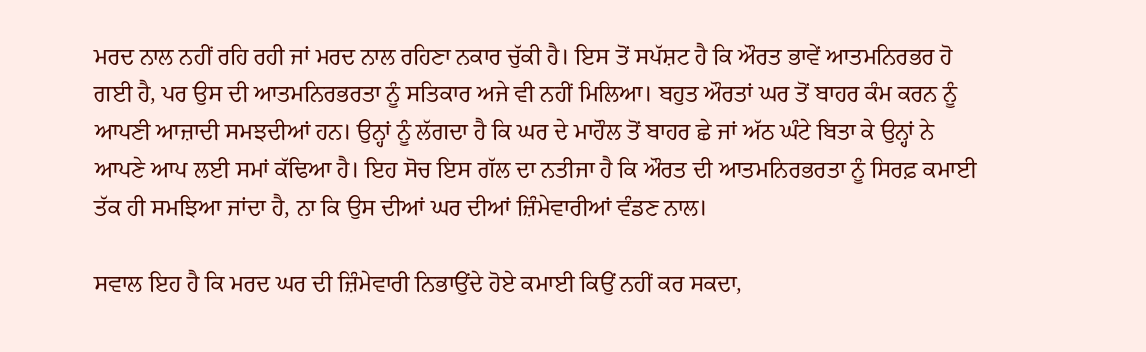ਮਰਦ ਨਾਲ ਨਹੀਂ ਰਹਿ ਰਹੀ ਜਾਂ ਮਰਦ ਨਾਲ ਰਹਿਣਾ ਨਕਾਰ ਚੁੱਕੀ ਹੈ। ਇਸ ਤੋਂ ਸਪੱਸ਼ਟ ਹੈ ਕਿ ਔਰਤ ਭਾਵੇਂ ਆਤਮਨਿਰਭਰ ਹੋ ਗਈ ਹੈ, ਪਰ ਉਸ ਦੀ ਆਤਮਨਿਰਭਰਤਾ ਨੂੰ ਸਤਿਕਾਰ ਅਜੇ ਵੀ ਨਹੀਂ ਮਿਲਿਆ। ਬਹੁਤ ਔਰਤਾਂ ਘਰ ਤੋਂ ਬਾਹਰ ਕੰਮ ਕਰਨ ਨੂੰ ਆਪਣੀ ਆਜ਼ਾਦੀ ਸਮਝਦੀਆਂ ਹਨ। ਉਨ੍ਹਾਂ ਨੂੰ ਲੱਗਦਾ ਹੈ ਕਿ ਘਰ ਦੇ ਮਾਹੌਲ ਤੋਂ ਬਾਹਰ ਛੇ ਜਾਂ ਅੱਠ ਘੰਟੇ ਬਿਤਾ ਕੇ ਉਨ੍ਹਾਂ ਨੇ ਆਪਣੇ ਆਪ ਲਈ ਸਮਾਂ ਕੱਢਿਆ ਹੈ। ਇਹ ਸੋਚ ਇਸ ਗੱਲ ਦਾ ਨਤੀਜਾ ਹੈ ਕਿ ਔਰਤ ਦੀ ਆਤਮਨਿਰਭਰਤਾ ਨੂੰ ਸਿਰਫ਼ ਕਮਾਈ ਤੱਕ ਹੀ ਸਮਝਿਆ ਜਾਂਦਾ ਹੈ, ਨਾ ਕਿ ਉਸ ਦੀਆਂ ਘਰ ਦੀਆਂ ਜ਼ਿੰਮੇਵਾਰੀਆਂ ਵੰਡਣ ਨਾਲ।

ਸਵਾਲ ਇਹ ਹੈ ਕਿ ਮਰਦ ਘਰ ਦੀ ਜ਼ਿੰਮੇਵਾਰੀ ਨਿਭਾਉਂਦੇ ਹੋਏ ਕਮਾਈ ਕਿਉਂ ਨਹੀਂ ਕਰ ਸਕਦਾ,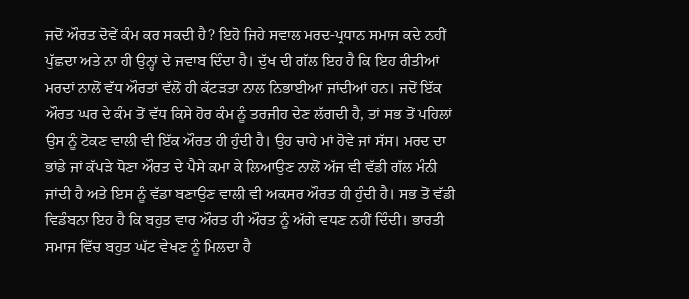ਜਦੋਂ ਔਰਤ ਦੋਵੇਂ ਕੰਮ ਕਰ ਸਕਦੀ ਹੈ? ਇਹੋ ਜਿਹੇ ਸਵਾਲ ਮਰਦ-ਪ੍ਰਧਾਨ ਸਮਾਜ ਕਦੇ ਨਹੀਂ ਪੁੱਛਦਾ ਅਤੇ ਨਾ ਹੀ ਉਨ੍ਹਾਂ ਦੇ ਜਵਾਬ ਦਿੰਦਾ ਹੈ। ਦੁੱਖ ਦੀ ਗੱਲ ਇਹ ਹੈ ਕਿ ਇਹ ਰੀਤੀਆਂ ਮਰਦਾਂ ਨਾਲੋਂ ਵੱਧ ਔਰਤਾਂ ਵੱਲੋਂ ਹੀ ਕੱਟੜਤਾ ਨਾਲ ਨਿਭਾਈਆਂ ਜਾਂਦੀਆਂ ਹਨ। ਜਦੋਂ ਇੱਕ ਔਰਤ ਘਰ ਦੇ ਕੰਮ ਤੋਂ ਵੱਧ ਕਿਸੇ ਹੋਰ ਕੰਮ ਨੂੰ ਤਰਜੀਹ ਦੇਣ ਲੱਗਦੀ ਹੈ, ਤਾਂ ਸਭ ਤੋਂ ਪਹਿਲਾਂ ਉਸ ਨੂੰ ਟੋਕਣ ਵਾਲੀ ਵੀ ਇੱਕ ਔਰਤ ਹੀ ਹੁੰਦੀ ਹੈ। ਉਹ ਚਾਹੇ ਮਾਂ ਹੋਵੇ ਜਾਂ ਸੱਸ। ਮਰਦ ਦਾ ਭਾਂਡੇ ਜਾਂ ਕੱਪੜੇ ਧੋਣਾ ਔਰਤ ਦੇ ਪੈਸੇ ਕਮਾ ਕੇ ਲਿਆਉਣ ਨਾਲੋਂ ਅੱਜ ਵੀ ਵੱਡੀ ਗੱਲ ਮੰਨੀ ਜਾਂਦੀ ਹੈ ਅਤੇ ਇਸ ਨੂੰ ਵੱਡਾ ਬਣਾਉਣ ਵਾਲੀ ਵੀ ਅਕਸਰ ਔਰਤ ਹੀ ਹੁੰਦੀ ਹੈ। ਸਭ ਤੋਂ ਵੱਡੀ ਵਿਡੰਬਨਾ ਇਹ ਹੈ ਕਿ ਬਹੁਤ ਵਾਰ ਔਰਤ ਹੀ ਔਰਤ ਨੂੰ ਅੱਗੇ ਵਧਣ ਨਹੀਂ ਦਿੰਦੀ। ਭਾਰਤੀ ਸਮਾਜ ਵਿੱਚ ਬਹੁਤ ਘੱਟ ਵੇਖਣ ਨੂੰ ਮਿਲਦਾ ਹੈ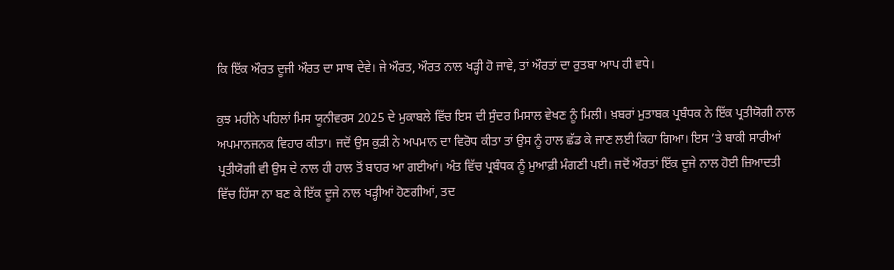ਕਿ ਇੱਕ ਔਰਤ ਦੂਜੀ ਔਰਤ ਦਾ ਸਾਥ ਦੇਵੇ। ਜੇ ਔਰਤ, ਔਰਤ ਨਾਲ ਖੜ੍ਹੀ ਹੋ ਜਾਵੇ, ਤਾਂ ਔਰਤਾਂ ਦਾ ਰੁਤਬਾ ਆਪ ਹੀ ਵਧੇ।

ਕੁਝ ਮਹੀਨੇ ਪਹਿਲਾਂ ਮਿਸ ਯੂਨੀਵਰਸ 2025 ਦੇ ਮੁਕਾਬਲੇ ਵਿੱਚ ਇਸ ਦੀ ਸੁੰਦਰ ਮਿਸਾਲ ਵੇਖਣ ਨੂੰ ਮਿਲੀ। ਖ਼ਬਰਾਂ ਮੁਤਾਬਕ ਪ੍ਰਬੰਧਕ ਨੇ ਇੱਕ ਪ੍ਰਤੀਯੋਗੀ ਨਾਲ ਅਪਮਾਨਜਨਕ ਵਿਹਾਰ ਕੀਤਾ। ਜਦੋਂ ਉਸ ਕੁੜੀ ਨੇ ਅਪਮਾਨ ਦਾ ਵਿਰੋਧ ਕੀਤਾ ਤਾਂ ਉਸ ਨੂੰ ਹਾਲ ਛੱਡ ਕੇ ਜਾਣ ਲਈ ਕਿਹਾ ਗਿਆ। ਇਸ ’ਤੇ ਬਾਕੀ ਸਾਰੀਆਂ ਪ੍ਰਤੀਯੋਗੀ ਵੀ ਉਸ ਦੇ ਨਾਲ ਹੀ ਹਾਲ ਤੋਂ ਬਾਹਰ ਆ ਗਈਆਂ। ਅੰਤ ਵਿੱਚ ਪ੍ਰਬੰਧਕ ਨੂੰ ਮੁਆਫ਼ੀ ਮੰਗਣੀ ਪਈ। ਜਦੋਂ ਔਰਤਾਂ ਇੱਕ ਦੂਜੇ ਨਾਲ ਹੋਈ ਜ਼ਿਆਦਤੀ ਵਿੱਚ ਹਿੱਸਾ ਨਾ ਬਣ ਕੇ ਇੱਕ ਦੂਜੇ ਨਾਲ ਖੜ੍ਹੀਆਂ ਹੋਣਗੀਆਂ, ਤਦ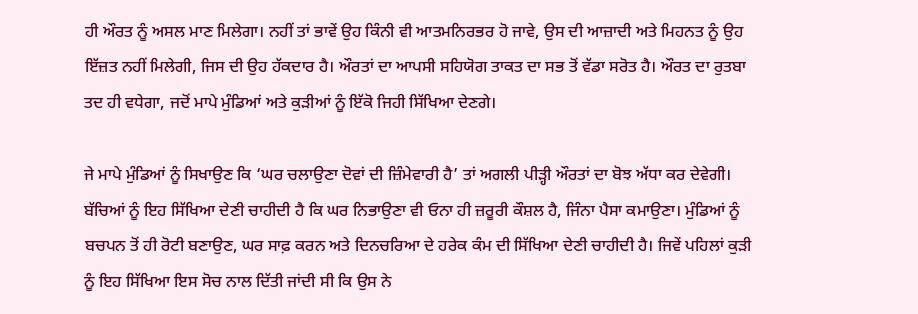ਹੀ ਔਰਤ ਨੂੰ ਅਸਲ ਮਾਣ ਮਿਲੇਗਾ। ਨਹੀਂ ਤਾਂ ਭਾਵੇਂ ਉਹ ਕਿੰਨੀ ਵੀ ਆਤਮਨਿਰਭਰ ਹੋ ਜਾਵੇ, ਉਸ ਦੀ ਆਜ਼ਾਦੀ ਅਤੇ ਮਿਹਨਤ ਨੂੰ ਉਹ ਇੱਜ਼ਤ ਨਹੀਂ ਮਿਲੇਗੀ, ਜਿਸ ਦੀ ਉਹ ਹੱਕਦਾਰ ਹੈ। ਔਰਤਾਂ ਦਾ ਆਪਸੀ ਸਹਿਯੋਗ ਤਾਕਤ ਦਾ ਸਭ ਤੋਂ ਵੱਡਾ ਸਰੋਤ ਹੈ। ਔਰਤ ਦਾ ਰੁਤਬਾ ਤਦ ਹੀ ਵਧੇਗਾ, ਜਦੋਂ ਮਾਪੇ ਮੁੰਡਿਆਂ ਅਤੇ ਕੁੜੀਆਂ ਨੂੰ ਇੱਕੋ ਜਿਹੀ ਸਿੱਖਿਆ ਦੇਣਗੇ।

ਜੇ ਮਾਪੇ ਮੁੰਡਿਆਂ ਨੂੰ ਸਿਖਾਉਣ ਕਿ ‘ਘਰ ਚਲਾਉਣਾ ਦੋਵਾਂ ਦੀ ਜ਼ਿੰਮੇਵਾਰੀ ਹੈ’ ਤਾਂ ਅਗਲੀ ਪੀੜ੍ਹੀ ਔਰਤਾਂ ਦਾ ਬੋਝ ਅੱਧਾ ਕਰ ਦੇਵੇਗੀ। ਬੱਚਿਆਂ ਨੂੰ ਇਹ ਸਿੱਖਿਆ ਦੇਣੀ ਚਾਹੀਦੀ ਹੈ ਕਿ ਘਰ ਨਿਭਾਉਣਾ ਵੀ ਓਨਾ ਹੀ ਜ਼ਰੂਰੀ ਕੌਸ਼ਲ ਹੈ, ਜਿੰਨਾ ਪੈਸਾ ਕਮਾਉਣਾ। ਮੁੰਡਿਆਂ ਨੂੰ ਬਚਪਨ ਤੋਂ ਹੀ ਰੋਟੀ ਬਣਾਉਣ, ਘਰ ਸਾਫ਼ ਕਰਨ ਅਤੇ ਦਿਨਚਰਿਆ ਦੇ ਹਰੇਕ ਕੰਮ ਦੀ ਸਿੱਖਿਆ ਦੇਣੀ ਚਾਹੀਦੀ ਹੈ। ਜਿਵੇਂ ਪਹਿਲਾਂ ਕੁੜੀ ਨੂੰ ਇਹ ਸਿੱਖਿਆ ਇਸ ਸੋਚ ਨਾਲ ਦਿੱਤੀ ਜਾਂਦੀ ਸੀ ਕਿ ਉਸ ਨੇ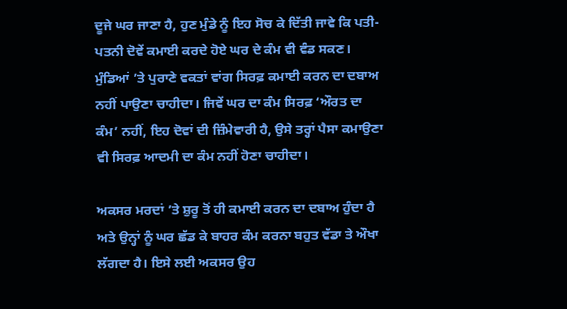ਦੂਜੇ ਘਰ ਜਾਣਾ ਹੈ, ਹੁਣ ਮੁੰਡੇ ਨੂੰ ਇਹ ਸੋਚ ਕੇ ਦਿੱਤੀ ਜਾਵੇ ਕਿ ਪਤੀ-ਪਤਨੀ ਦੋਵੇਂ ਕਮਾਈ ਕਰਦੇ ਹੋਏ ਘਰ ਦੇ ਕੰਮ ਵੀ ਵੰਡ ਸਕਣ। ਮੁੰਡਿਆਂ ’ਤੇ ਪੁਰਾਣੇ ਵਕਤਾਂ ਵਾਂਗ ਸਿਰਫ਼ ਕਮਾਈ ਕਰਨ ਦਾ ਦਬਾਅ ਨਹੀਂ ਪਾਉਣਾ ਚਾਹੀਦਾ। ਜਿਵੇਂ ਘਰ ਦਾ ਕੰਮ ਸਿਰਫ਼ ‘ਔਰਤ ਦਾ ਕੰਮ’ ਨਹੀਂ, ਇਹ ਦੋਵਾਂ ਦੀ ਜ਼ਿੰਮੇਵਾਰੀ ਹੈ, ਉਸੇ ਤਰ੍ਹਾਂ ਪੈਸਾ ਕਮਾਉਣਾ ਵੀ ਸਿਰਫ਼ ਆਦਮੀ ਦਾ ਕੰਮ ਨਹੀਂ ਹੋਣਾ ਚਾਹੀਦਾ।

ਅਕਸਰ ਮਰਦਾਂ ’ਤੇ ਸ਼ੁਰੂ ਤੋਂ ਹੀ ਕਮਾਈ ਕਰਨ ਦਾ ਦਬਾਅ ਹੁੰਦਾ ਹੈ ਅਤੇ ਉਨ੍ਹਾਂ ਨੂੰ ਘਰ ਛੱਡ ਕੇ ਬਾਹਰ ਕੰਮ ਕਰਨਾ ਬਹੁਤ ਵੱਡਾ ਤੇ ਔਖਾ ਲੱਗਦਾ ਹੈ। ਇਸੇ ਲਈ ਅਕਸਰ ਉਹ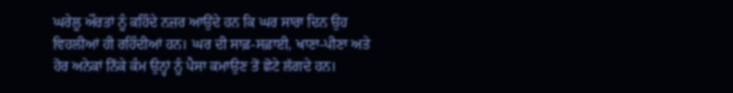ਘਰੇਲੂ ਔਰਤਾਂ ਨੂੰ ਕਹਿੰਦੇ ਨਜ਼ਰ ਆਉਂਦੇ ਹਨ ਕਿ ਘਰ ਸਾਰਾ ਦਿਨ ਉਹ ਵਿਹਲੀਆਂ ਹੀ ਰਹਿੰਦੀਆਂ ਹਨ। ਘਰ ਦੀ ਸਾਫ਼-ਸਫ਼ਾਈ, ਖਾਣਾ-ਪੀਣਾ ਅਤੇ ਹੋਰ ਅਨੇਕਾਂ ਨਿੱਕੇ ਕੰਮ ਉਨ੍ਹਾਂ ਨੂੰ ਪੈਸਾ ਕਮਾਉਣ ਤੋਂ ਛੋਟੇ ਲੱਗਦੇ ਹਨ।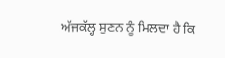ਅੱਜਕੱਲ੍ਹ ਸੁਣਨ ਨੂੰ ਮਿਲਦਾ ਹੈ ਕਿ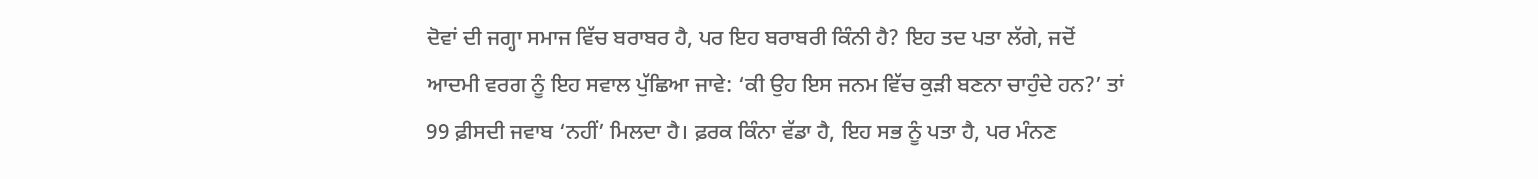ਦੋਵਾਂ ਦੀ ਜਗ੍ਹਾ ਸਮਾਜ ਵਿੱਚ ਬਰਾਬਰ ਹੈ, ਪਰ ਇਹ ਬਰਾਬਰੀ ਕਿੰਨੀ ਹੈ? ਇਹ ਤਦ ਪਤਾ ਲੱਗੇ, ਜਦੋਂ ਆਦਮੀ ਵਰਗ ਨੂੰ ਇਹ ਸਵਾਲ ਪੁੱਛਿਆ ਜਾਵੇ: ‘ਕੀ ਉਹ ਇਸ ਜਨਮ ਵਿੱਚ ਕੁੜੀ ਬਣਨਾ ਚਾਹੁੰਦੇ ਹਨ?’ ਤਾਂ 99 ਫ਼ੀਸਦੀ ਜਵਾਬ ‘ਨਹੀਂ’ ਮਿਲਦਾ ਹੈ। ਫ਼ਰਕ ਕਿੰਨਾ ਵੱਡਾ ਹੈ, ਇਹ ਸਭ ਨੂੰ ਪਤਾ ਹੈ, ਪਰ ਮੰਨਣ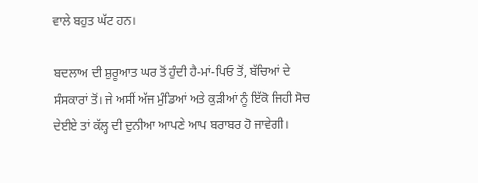ਵਾਲੇ ਬਹੁਤ ਘੱਟ ਹਨ।

ਬਦਲਾਅ ਦੀ ਸ਼ੁਰੂਆਤ ਘਰ ਤੋਂ ਹੁੰਦੀ ਹੈ-ਮਾਂ-ਪਿਓ ਤੋਂ, ਬੱਚਿਆਂ ਦੇ ਸੰਸਕਾਰਾਂ ਤੋਂ। ਜੇ ਅਸੀਂ ਅੱਜ ਮੁੰਡਿਆਂ ਅਤੇ ਕੁੜੀਆਂ ਨੂੰ ਇੱਕੋ ਜਿਹੀ ਸੋਚ ਦੇਈਏ ਤਾਂ ਕੱਲ੍ਹ ਦੀ ਦੁਨੀਆ ਆਪਣੇ ਆਪ ਬਰਾਬਰ ਹੋ ਜਾਵੇਗੀ।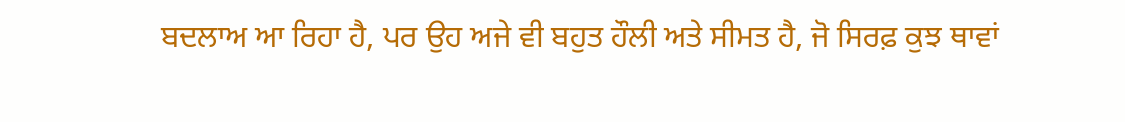ਬਦਲਾਅ ਆ ਰਿਹਾ ਹੈ, ਪਰ ਉਹ ਅਜੇ ਵੀ ਬਹੁਤ ਹੌਲੀ ਅਤੇ ਸੀਮਤ ਹੈ, ਜੋ ਸਿਰਫ਼ ਕੁਝ ਥਾਵਾਂ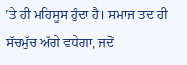’ਤੇ ਹੀ ਮਹਿਸੂਸ ਹੁੰਦਾ ਹੈ। ਸਮਾਜ ਤਦ ਹੀ ਸੱਚਮੁੱਚ ਅੱਗੇ ਵਧੇਗਾ, ਜਦੋਂ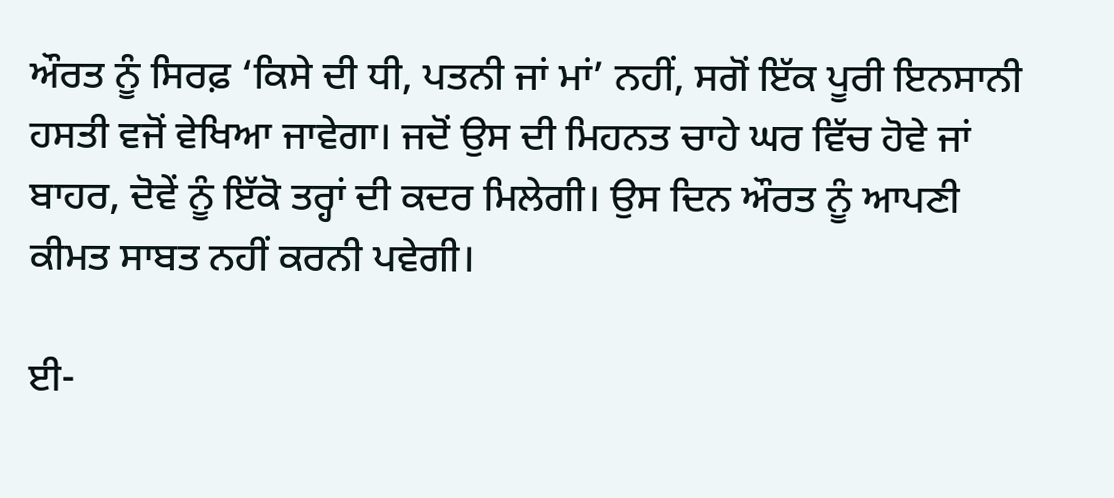ਔਰਤ ਨੂੰ ਸਿਰਫ਼ ‘ਕਿਸੇ ਦੀ ਧੀ, ਪਤਨੀ ਜਾਂ ਮਾਂ’ ਨਹੀਂ, ਸਗੋਂ ਇੱਕ ਪੂਰੀ ਇਨਸਾਨੀ ਹਸਤੀ ਵਜੋਂ ਵੇਖਿਆ ਜਾਵੇਗਾ। ਜਦੋਂ ਉਸ ਦੀ ਮਿਹਨਤ ਚਾਹੇ ਘਰ ਵਿੱਚ ਹੋਵੇ ਜਾਂ ਬਾਹਰ, ਦੋਵੇਂ ਨੂੰ ਇੱਕੋ ਤਰ੍ਹਾਂ ਦੀ ਕਦਰ ਮਿਲੇਗੀ। ਉਸ ਦਿਨ ਔਰਤ ਨੂੰ ਆਪਣੀ ਕੀਮਤ ਸਾਬਤ ਨਹੀਂ ਕਰਨੀ ਪਵੇਗੀ।

ਈ-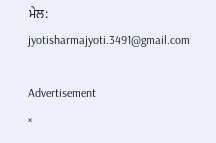ਮੇਲ: jyotisharmajyoti.3491@gmail.com

Advertisement
×